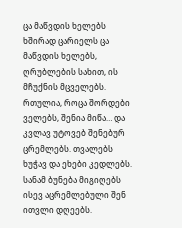ცა მაწვდის ხელებს
ხშირად ცარიელს ცა მაწვდის ხელებს, ღრუბლების სახით, ის მჩუქნის მცველებს. რთულია, როცა შორდები ველებს, შენია მიწა… და კვლავ უტოვებ შენებურ ცრემლებს. თვალებს ხუჭავ და ეხები კედლებს. სანამ ბუნება მიგიღებს ისევ აცრემლებული შენ ითვლი დღეებს.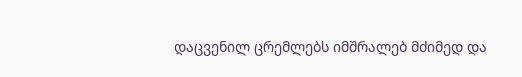დაცვენილ ცრემლებს იმშრალებ მძიმედ და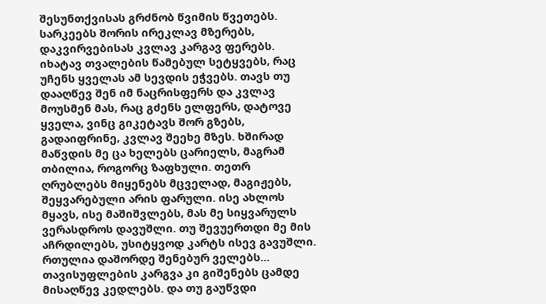შესუნთქვისას გრძნობ წვიმის წვეთებს. სარკეებს შორის ირეკლავ მზერებს, დაკვირვებისას კვლავ კარგავ ფერებს. იხატავ თვალების წამებულ სეტყვებს, რაც უჩენს ყველას ამ სევდის ეჭვებს. თავს თუ დააღწევ შენ იმ ნაცრისფერს და კვლავ მოუსმენ მას, რაც გძენს ელფერს, დატოვე ყველა, ვინც გიკეტავს შორ გზებს, გადაიფრინე, კვლავ შეეხე მზეს. ხშირად მაწვდის მე ცა ხელებს ცარიელს, მაგრამ თბილია, როგორც ზაფხული. თეთრ ღრუბლებს მიყენებს მცველად, მაგიჟებს, შეყვარებული არის ფარული. ისე ახლოს მყავს, ისე მაშიშვლებს, მას მე სიყვარულს ვერასდროს დავუშლი. თუ შევუერთდი მე მის აჩრდილებს, უსიტყვოდ კარტს ისევ გავუშლი. რთულია დაშორდე შენებურ ველებს… თავისუფლების კარგვა კი გიშენებს ცამდე მისაღწევ კედლებს. და თუ გაუწვდი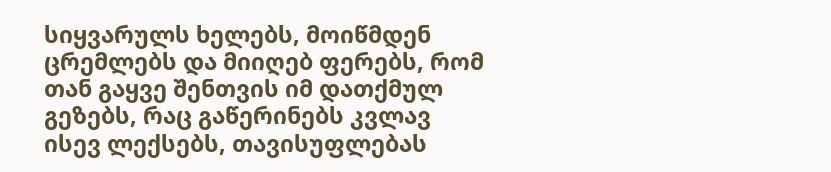სიყვარულს ხელებს, მოიწმდენ ცრემლებს და მიიღებ ფერებს, რომ თან გაყვე შენთვის იმ დათქმულ გეზებს, რაც გაწერინებს კვლავ ისევ ლექსებს, თავისუფლებას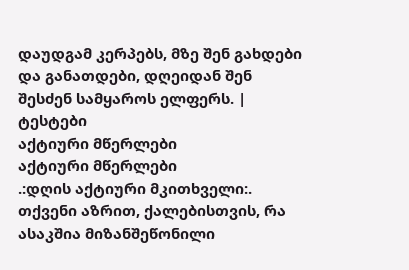დაუდგამ კერპებს, მზე შენ გახდები და განათდები, დღეიდან შენ შესძენ სამყაროს ელფერს. |
ტესტები
აქტიური მწერლები
აქტიური მწერლები
.:დღის აქტიური მკითხველი:.
თქვენი აზრით, ქალებისთვის, რა ასაკშია მიზანშეწონილი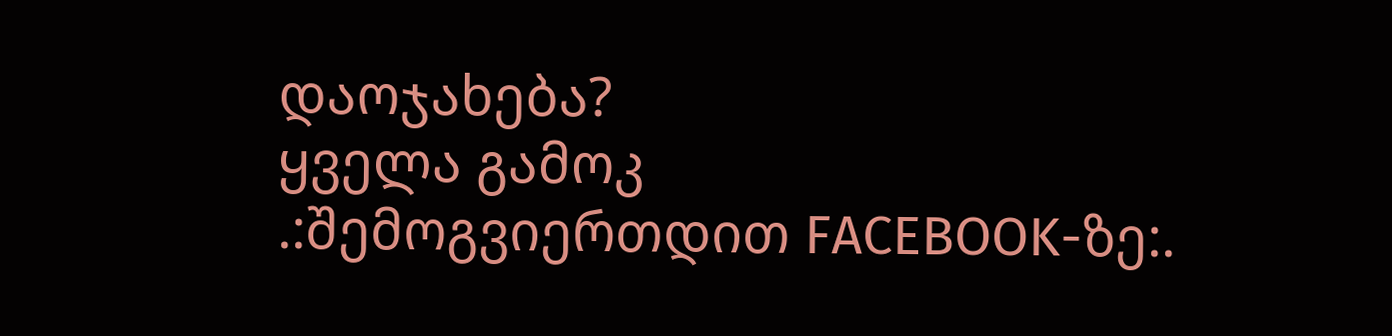დაოჯახება?
ყველა გამოკ
.:შემოგვიერთდით FACEBOOK-ზე:.